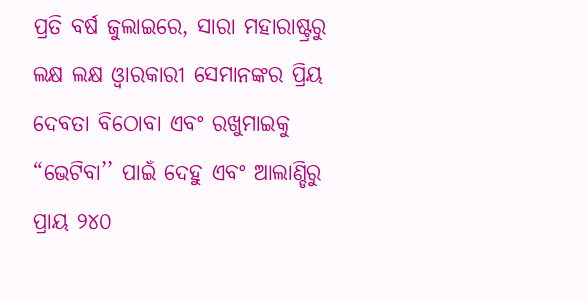ପ୍ରତି ବର୍ଷ ଜୁଲାଇରେ, ସାରା ମହାରାଷ୍ଟ୍ରରୁ ଲକ୍ଷ ଲକ୍ଷ ଓ୍ୱାରକାରୀ ସେମାନଙ୍କର ପ୍ରିୟ ଦେବତା ବିଠୋବା ଏବଂ ରଖୁମାଇକୁ “ଭେଟିବା’’ ପାଇଁ ଦେହୁ ଏବଂ ଆଲାଣ୍ଡିରୁ ପ୍ରାୟ ୨୪୦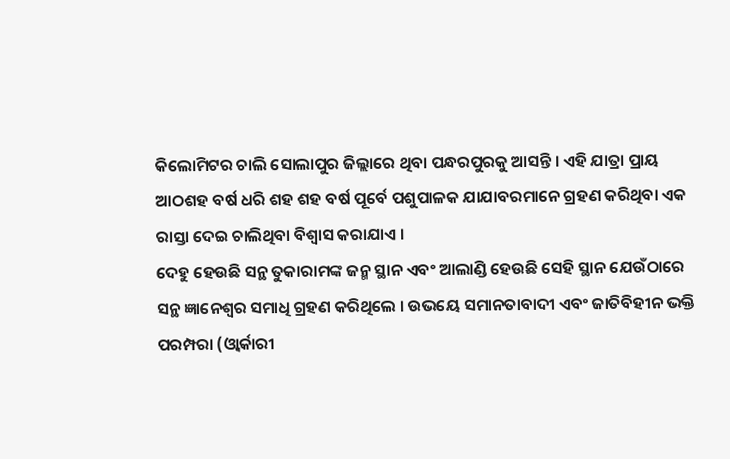କିଲୋମିଟର ଚାଲି ସୋଲାପୁର ଜିଲ୍ଲାରେ ଥିବା ପନ୍ଧରପୁରକୁ ଆସନ୍ତି । ଏହି ଯାତ୍ରା ପ୍ରାୟ ଆଠଶହ ବର୍ଷ ଧରି ଶହ ଶହ ବର୍ଷ ପୂର୍ବେ ପଶୁପାଳକ ଯାଯାବରମାନେ ଗ୍ରହଣ କରିଥିବା ଏକ ରାସ୍ତା ଦେଇ ଚାଲିଥିବା ବିଶ୍ୱାସ କରାଯାଏ ।
ଦେହୁ ହେଉଛି ସନ୍ଥ ତୁକାରାମଙ୍କ ଜନ୍ମ ସ୍ଥାନ ଏବଂ ଆଲାଣ୍ଡି ହେଉଛି ସେହି ସ୍ଥାନ ଯେଉଁଠାରେ ସନ୍ଥ ଜ୍ଞାନେଶ୍ୱର ସମାଧି ଗ୍ରହଣ କରିଥିଲେ । ଉଭୟେ ସମାନତାବାଦୀ ଏବଂ ଜାତିବିହୀନ ଭକ୍ତି ପରମ୍ପରା (ଓ୍ୱାର୍କାରୀ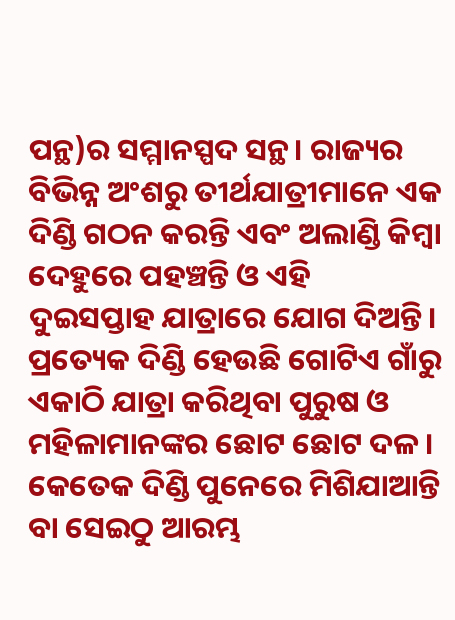ପନ୍ଥ)ର ସମ୍ମାନସ୍ପଦ ସନ୍ଥ। ରାଜ୍ୟର ବିଭିନ୍ନ ଅଂଶରୁ ତୀର୍ଥଯାତ୍ରୀମାନେ ଏକ ଦିଣ୍ଡି ଗଠନ କରନ୍ତି ଏବଂ ଅଲାଣ୍ଡି କିମ୍ବା ଦେହୁରେ ପହଞ୍ଚନ୍ତି ଓ ଏହି ଦୁଇସପ୍ତାହ ଯାତ୍ରାରେ ଯୋଗ ଦିଅନ୍ତି। ପ୍ରତ୍ୟେକ ଦିଣ୍ଡି ହେଉଛି ଗୋଟିଏ ଗାଁରୁ ଏକାଠି ଯାତ୍ରା କରିଥିବା ପୁରୁଷ ଓ ମହିଳାମାନଙ୍କର ଛୋଟ ଛୋଟ ଦଳ। କେତେକ ଦିଣ୍ଡି ପୁନେରେ ମିଶିଯାଆନ୍ତି ବା ସେଇଠୁ ଆରମ୍ଭ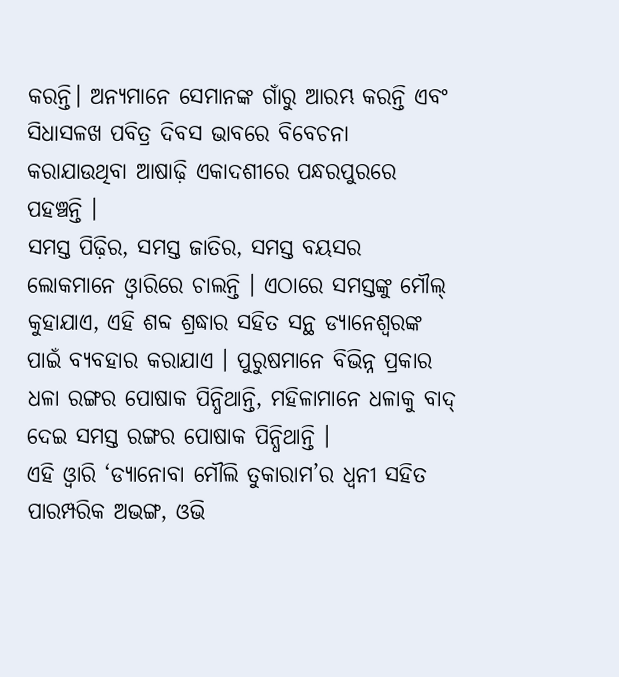କରନ୍ତି। ଅନ୍ୟମାନେ ସେମାନଙ୍କ ଗାଁରୁ ଆରମ୍ଭ କରନ୍ତି ଏବଂ ସିଧାସଳଖ ପବିତ୍ର ଦିବସ ଭାବରେ ବିବେଚନା କରାଯାଉଥିବା ଆଷାଢ଼ି ଏକାଦଶୀରେ ପନ୍ଧରପୁରରେ ପହଞ୍ଚନ୍ତି ।
ସମସ୍ତ ପିଢ଼ିର, ସମସ୍ତ ଜାତିର, ସମସ୍ତ ବୟସର ଲୋକମାନେ ଓ୍ୱାରିରେ ଚାଲନ୍ତି । ଏଠାରେ ସମସ୍ତଙ୍କୁ ମୌଲ୍ କୁହାଯାଏ, ଏହି ଶବ୍ଦ ଶ୍ରଦ୍ଧାର ସହିତ ସନ୍ଥ ଡ୍ୟାନେଶ୍ୱରଙ୍କ ପାଇଁ ବ୍ୟବହାର କରାଯାଏ । ପୁରୁଷମାନେ ବିଭିନ୍ନ ପ୍ରକାର ଧଳା ରଙ୍ଗର ପୋଷାକ ପିନ୍ଧିଥାନ୍ତି, ମହିଳାମାନେ ଧଳାକୁ ବାଦ୍ ଦେଇ ସମସ୍ତ ରଙ୍ଗର ପୋଷାକ ପିନ୍ଧିଥାନ୍ତି ।
ଏହି ଓ୍ୱାରି ‘ଡ୍ୟାନୋବା ମୌଲି ତୁକାରାମ’ର ଧ୍ୱନୀ ସହିତ ପାରମ୍ପରିକ ଅଭଙ୍ଗ, ଓଭି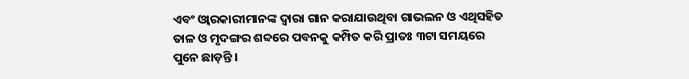ଏବଂ ଓ୍ୱାରକାରୀମାନଙ୍କ ଦ୍ୱାରା ଗାନ କରାଯାଉଥିବା ଗାଭଲନ ଓ ଏଥିସହିତ ତାଳ ଓ ମୃଦଙ୍ଗର ଶବ୍ଦରେ ପବନକୁ କମ୍ପିତ କରି ପ୍ରାତଃ ୩ଟା ସମୟରେ ପୁନେ ଛାଡ଼ନ୍ତି ।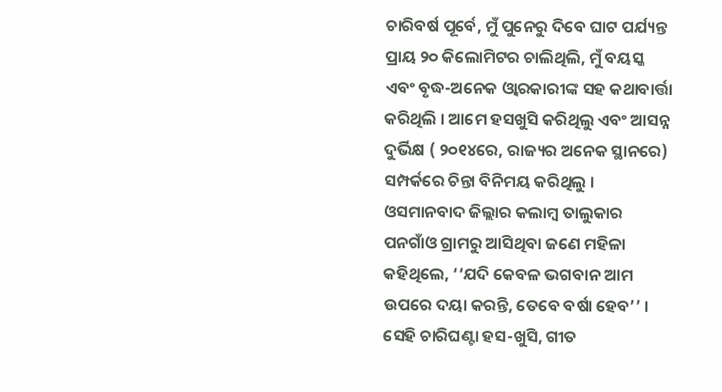ଚାରିବର୍ଷ ପୂର୍ବେ, ମୁଁ ପୁନେରୁ ଦିବେ ଘାଟ ପର୍ଯ୍ୟନ୍ତ ପ୍ରାୟ ୨୦ କିଲୋମିଟର ଚାଲିଥିଲି, ମୁଁ ବୟସ୍କ ଏବଂ ବୃଦ୍ଧ-ଅନେକ ଓ୍ୱାରକାରୀଙ୍କ ସହ କଥାବାର୍ତ୍ତା କରିଥିଲି । ଆମେ ହସଖୁସି କରିଥିଲୁ ଏବଂ ଆସନ୍ନ ଦୁର୍ଭିକ୍ଷ ( ୨୦୧୪ରେ, ରାଜ୍ୟର ଅନେକ ସ୍ଥାନରେ) ସମ୍ପର୍କରେ ଚିନ୍ତା ବିନିମୟ କରିଥିଲୁ । ଓସମାନବାଦ ଜିଲ୍ଲାର କଲାମ୍ବ ତାଲୁକାର ପନଗାଁଓ ଗ୍ରାମରୁ ଆସିଥିବା ଜଣେ ମହିଳା କହିଥିଲେ, ‘‘ଯଦି କେବଳ ଭଗବାନ ଆମ ଉପରେ ଦୟା କରନ୍ତି, ତେବେ ବର୍ଷା ହେବ’’ ।
ସେହି ଚାରିଘଣ୍ଟା ହସ-ଖୁସି, ଗୀତ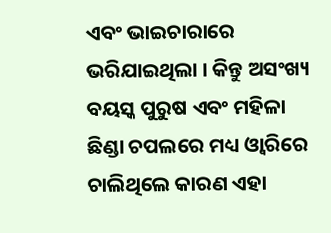ଏବଂ ଭାଇଚାରାରେ ଭରିଯାଇଥିଲା । କିନ୍ତୁ ଅସଂଖ୍ୟ ବୟସ୍କ ପୁରୁଷ ଏବଂ ମହିଳା ଛିଣ୍ଡା ଚପଲରେ ମଧ୍ୟ ଓ୍ୱାରିରେ ଚାଲିଥିଲେ କାରଣ ଏହା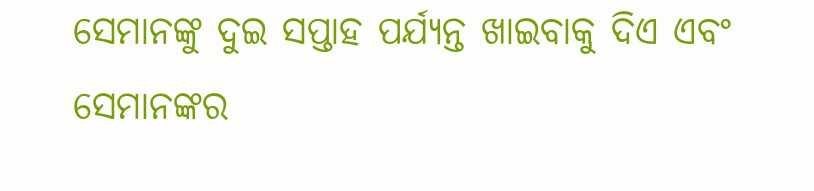ସେମାନଙ୍କୁ ଦୁଇ ସପ୍ତାହ ପର୍ଯ୍ୟନ୍ତ ଖାଇବାକୁ ଦିଏ ଏବଂ ସେମାନଙ୍କର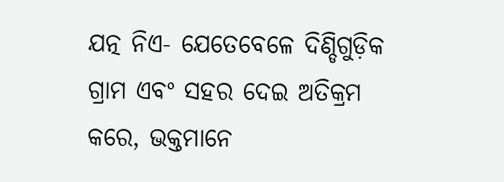ଯତ୍ନ ନିଏ- ଯେତେବେଳେ ଦିଣ୍ଡିଗୁଡ଼ିକ ଗ୍ରାମ ଏବଂ ସହର ଦେଇ ଅତିକ୍ରମ କରେ, ଭକ୍ତମାନେ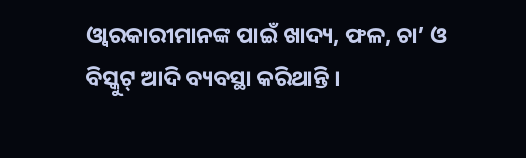ଓ୍ୱାରକାରୀମାନଙ୍କ ପାଇଁ ଖାଦ୍ୟ, ଫଳ, ଚା’ ଓ ବିସ୍କୁଟ୍ ଆଦି ବ୍ୟବସ୍ଥା କରିଥାନ୍ତି ।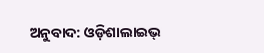ଅନୁବାଦ: ଓଡ଼ିଶାଲାଇଭ୍